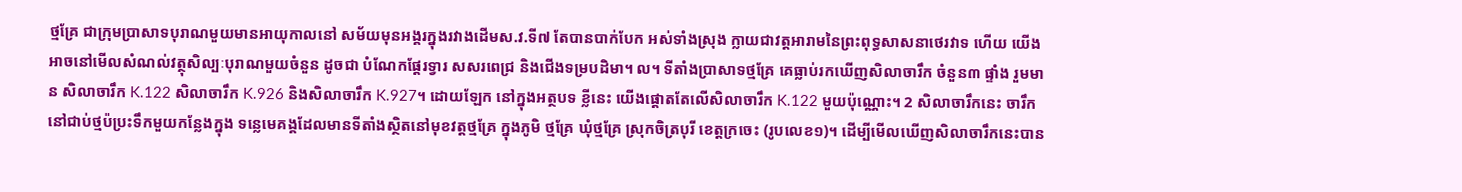ថ្មគ្រែ ជាក្រុមប្រាសាទបុរាណមួយមានអាយុកាលនៅ សម័យមុនអង្គរក្នុងរវាងដើមស.វ.ទី៧ តែបានបាក់បែក អស់ទាំងស្រុង ក្លាយជាវត្តអារាមនៃព្រះពុទ្ធសាសនាថេរវាទ ហើយ យើងអាចនៅមើលសំណល់វត្ថុសិល្បៈបុរាណមួយចំនួន ដូចជា បំណែកផ្តែរទ្វារ សសរពេជ្រ និងជើងទម្របដិមា។ ល។ ទីតាំងប្រាសាទថ្មគ្រែ គេធ្លាប់រកឃើញសិលាចារឹក ចំនួន៣ ផ្ទាំង រួមមាន សិលាចារឹក K.122 សិលាចារឹក K.926 និងសិលាចារឹក K.927។ ដោយឡែក នៅក្នុងអត្ថបទ ខ្លីនេះ យើងផ្តោតតែលើសិលាចារឹក K.122 មួយប៉ុណ្ណោះ។ 2 សិលាចារឹកនេះ ចារឹកនៅជាប់ថ្មប៉ប្រះទឹកមួយកន្លែងក្នុង ទន្លេមេគង្គដែលមានទីតាំងស្ថិតនៅមុខវត្តថ្មគ្រែ ក្នុងភូមិ ថ្មគ្រែ ឃុំថ្មគ្រែ ស្រុកចិត្របុរី ខេត្តក្រចេះ (រូបលេខ១)។ ដើម្បីមើលឃើញសិលាចារឹកនេះបាន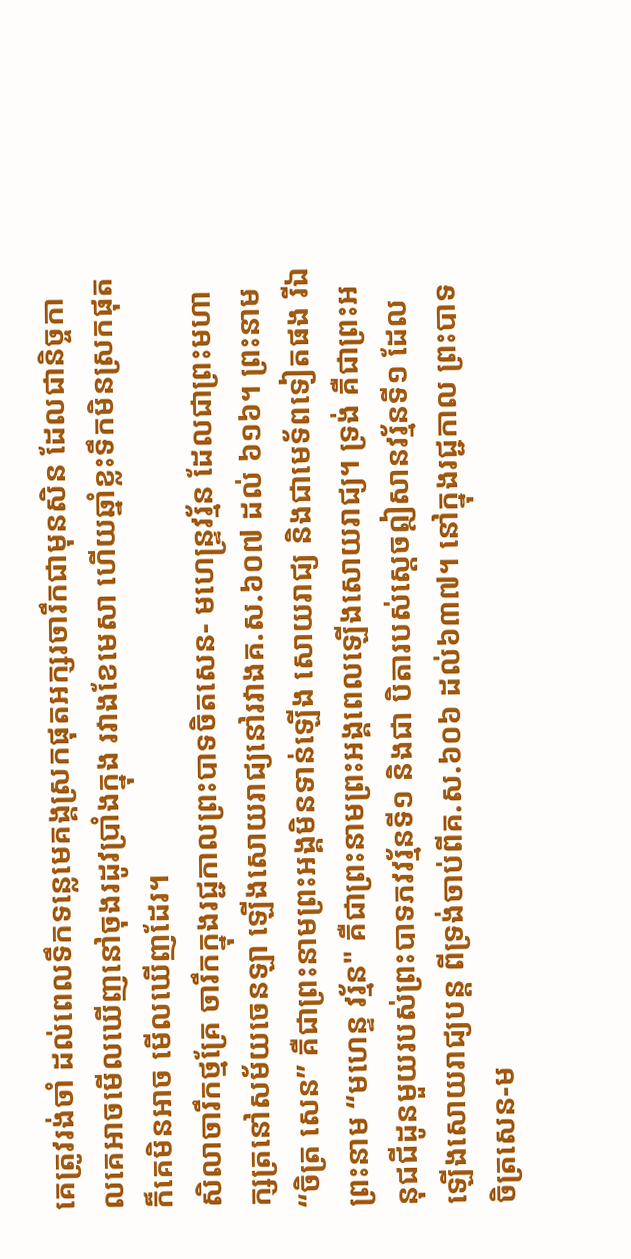គេត្រូវរង់ចាំ ដល់ពេលទឹកទន្លេមេគង្គស្រកផុតអក្សរចារឹកជាមុនសិន ដែលជានិច្ចកាលគេអាចមើលឃើញនៅចុងរដូវប្រាំងក្នុង រវាងខែមេសា ហើយឆ្នាំខ្លះទឹកមិនស្រកផុតក៏គេមិនអាច មើលឃើញដែរ។
សិលាចារឹកថ្មគ្រែ ចារឹកក្នុងរជ្ជកាលព្រះបាទចិតសេន- មហេន្ទ្រវរ្ម័ន ដែលជាព្រះមហាក្សត្រនៅសម័យចេនឡា ឡើងសោយរាជ្យនៅរវាងគ.ស.៦០៧ ដល់ ៦១៦។ ព្រះនាម“ចិត្រ សេន” គឺជាព្រះនាមព្រះអង្គមិនទាន់ឡើង សោយរាជ្យ និងជាមេទ័ពទៀតផង រីឯព្រះនាម “មហេន្ទ វរ្ម័ន" គឺជាព្រះនាមព្រះអង្គពេលឡើងសោយរាជ្យ។ ទ្រង់ គឺជាព្រះអនុជជីដូនមួយរបស់ព្រះបាទភវវរ្ម័នទី១ និងជា បិតារបស់ស្តេចឦសានវរ្ម័នទី១ ដែលឡើងសោយរាជ្យបន្ត ពីទ្រង់ចាប់ពីគ.ស.៦០៦ ដល់៦៣៧។ នៅក្នុងរជ្ជកាល ព្រះបាទចិត្រសេន-ម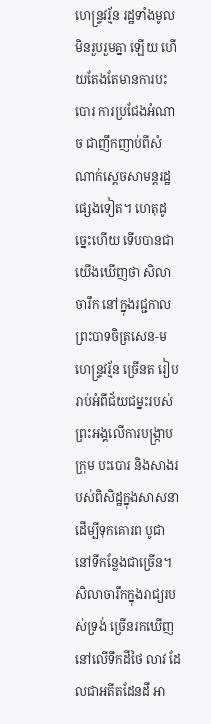ហេន្ទ្រវរ្ម័ន រដ្ឋទាំងមូលមិនរួបរួមគ្នា ឡើយ ហើយតែងតែមានការបះបោរ ការប្រជែងអំណាច ជាញឹកញាប់ពីសំណាក់ស្តេចសាមន្តរដ្ឋផ្សេងទៀត។ ហេតុដូច្នេះហើយ ទើបបានជាយើងឃើញថា សិលាចារឹក នៅក្នុងរជ្ជកាលព្រះបាទចិត្រសេន-មហេន្ទ្រវរ្ម័ន ច្រើនត រៀបរាប់អំពីជ័យជម្នះរបស់ព្រះអង្គលើការបង្រ្កាបក្រុម បះបោរ និងសាងរបស់ពិសិដ្ឋក្នុងសាសនាដើម្បីទុកគោរព បូជានៅទីកន្លែងជាច្រើន។ សិលាចារឹកក្នុងរាជ្យរបស់ទ្រង់ ច្រើនរកឃើញនៅលើទឹកដីថៃ លាវ ដែលជាអតីតដែនដី អា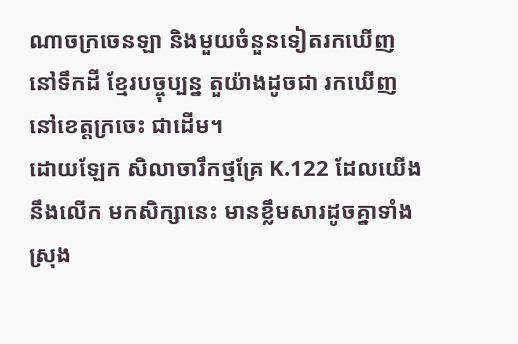ណាចក្រចេនឡា និងមួយចំនួនទៀតរកឃើញនៅទឹកដី ខ្មែរបច្ចុប្បន្ន តួយ៉ាងដូចជា រកឃើញនៅខេត្តក្រចេះ ជាដើម។
ដោយឡែក សិលាចារឹកថ្មគ្រែ K.122 ដែលយើងនឹងលើក មកសិក្សានេះ មានខ្លឹមសារដូចគ្នាទាំងស្រុង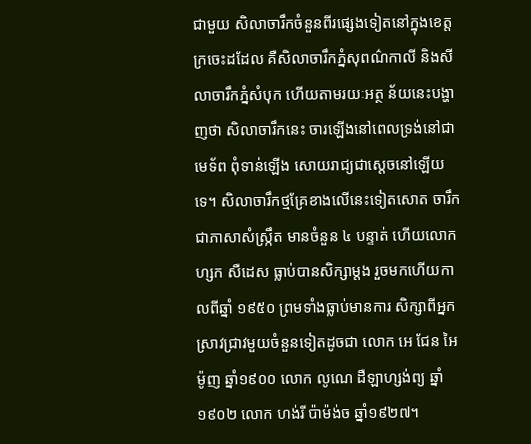ជាមួយ សិលាចារឹកចំនួនពីរផ្សេងទៀតនៅក្នុងខេត្តក្រចេះដដែល គឺសិលាចារឹកភ្នំសុពណ៌កាលី និងសីលាចារឹកភ្នំសំបុក ហើយតាមរយៈអត្ថ ន័យនេះបង្ហាញថា សិលាចារឹកនេះ ចារឡើងនៅពេលទ្រង់នៅជាមេទ័ព ពុំទាន់ឡើង សោយរាជ្យជាស្តេចនៅឡើយទេ។ សិលាចារឹកថ្មគ្រែខាងលើនេះទៀតសោត ចារឹកជាភាសាសំស្ក្រឹត មានចំនួន ៤ បន្ទាត់ ហើយលោក ហ្សក សឺដេស ធ្លាប់បានសិក្សាម្តង រួចមកហើយកាលពីឆ្នាំ ១៩៥០ ព្រមទាំងធ្លាប់មានការ សិក្សាពីអ្នកស្រាវជ្រាវមួយចំនួនទៀតដូចជា លោក អេ ជែន អៃម៉ូញ ឆ្នាំ១៩០០ លោក លូណេ ដឺឡាហ្សង់ព្យ ឆ្នាំ១៩០២ លោក ហង់រី ប៉ាម៉ង់ច ឆ្នាំ១៩២៧។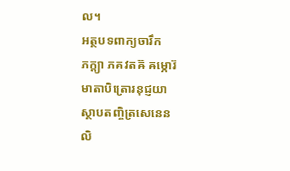ល។
អត្ថបទពាក្យចារឹក
ភក្ត្យា ភគវតឝ៊ ឝម្ភោរ៊
មាតាបិត្រោរនុជ្ញយា
ស្ថាបតញ្ចិត្រសេនេន
លិ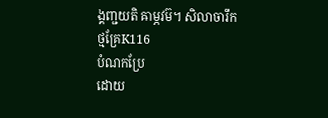ង្គញ្ជយតិ ឝាម្ភវម៊។ សិលាចារឹកថ្មគ្រែK116
បំណកប្រែ
ដោយ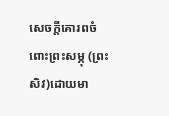សេចក្តីគោរពចំពោះព្រះសម្ភុ (ព្រះសិវ)ដោយមា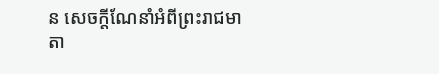ន សេចក្តីណែនាំអំពីព្រះរាជមាតា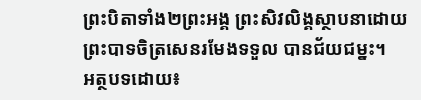ព្រះបិតាទាំង២ព្រះអង្គ ព្រះសិវលិង្គស្ថាបនាដោយព្រះបាទចិត្រសេនរមែងទទួល បានជ័យជម្នះ។
អត្ថបទដោយ៖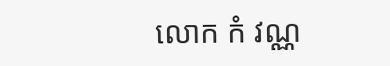លោក កំ វណ្ណ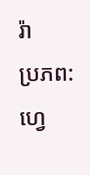រ៉ា
ប្រភព: ហ្វេ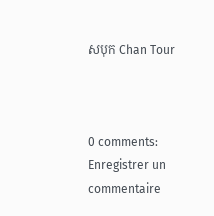សបុក Chan Tour



0 comments:
Enregistrer un commentaire